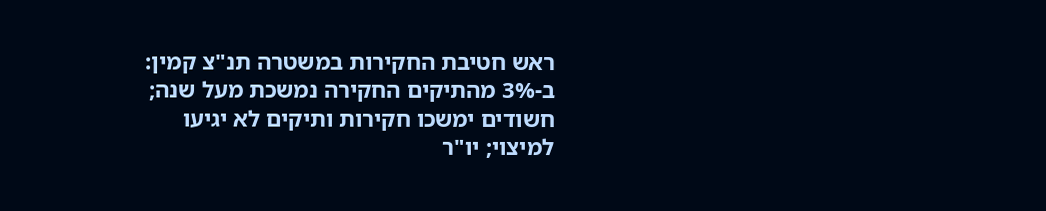ראש חטיבת החקירות במשטרה תנ"צ קמין: ב-3% מהתיקים החקירה נמשכת מעל שנה; חשודים ימשכו חקירות ותיקים לא יגיעו למיצוי; יו"ר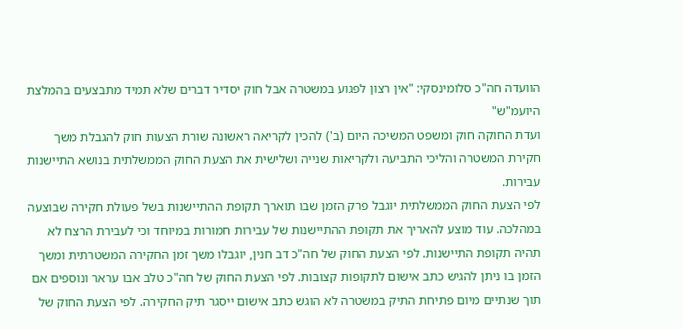הוועדה חה"כ סלומינסקי: "אין רצון לפגוע במשטרה אבל חוק יסדיר דברים שלא תמיד מתבצעים בהמלצת היועמ"ש"
ועדת החוקה חוק ומשפט המשיכה היום (ב') להכין לקריאה ראשונה שורת הצעות חוק להגבלת משך חקירת המשטרה והליכי התביעה ולקריאות שנייה ושלישית את הצעת החוק הממשלתית בנושא התיישנות עבירות.
לפי הצעת החוק הממשלתית יוגבל פרק הזמן שבו תוארך תקופת ההתיישנות בשל פעולת חקירה שבוצעה במהלכה. עוד מוצע להאריך את תקופת ההתיישנות של עבירות חמורות במיוחד וכי לעבירת הרצח לא תהיה תקופת התיישנות. לפי הצעת החוק של חה"כ דב חנין, יוגבלו משך זמן החקירה המשטרתית ומשך הזמן בו ניתן להגיש כתב אישום לתקופות קצובות. לפי הצעת החוק של חה"כ טלב אבו עראר ונוספים אם תוך שנתיים מיום פתיחת התיק במשטרה לא הוגש כתב אישום ייסגר תיק החקירה. לפי הצעת החוק של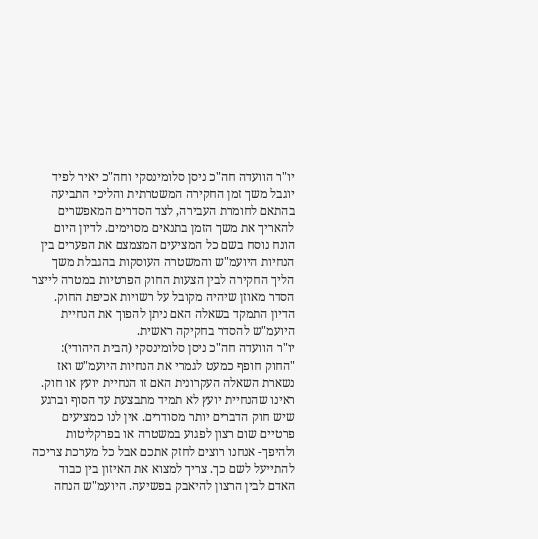יו"ר הוועדה חה"כ ניסן סלומינסקי וחה"כ יאיר לפיד יוגבל משך זמן החקירה המשטרתית והליכי התביעה בהתאם לחומרת העבירה, לצד הסדרים המאפשרים להאריך את משך הזמן בתנאים מסוימים. לדיון היום הונח נוסח בשם כל המציעים המצמצם את הפערים בין הנחיות היועמ"ש והמשטרה העוסקות בהגבלת משך הליך החקירה לבין הצעות החוק הפרטיות במטרה לייצר הסדר מאוזן שיהיה מקובל על רשויות אכיפת החוק. הדיון התמקד בשאלה האם ניתן להפוך את הנחיית היועמ"ש להסדר בחקיקה ראשית.
יו"ר הוועדה חה"כ ניסן סלומינסקי (הבית היהודי): "החוק חופף כמעט לגמרי את הנחיות היועמ"ש ואז נשארת השאלה העקרונית האם זו הנחיית יועץ או חוק. ראינו שהנחיית יועץ לא תמיד מתבצעת עד הסוף וברגע שיש חוק הדברים יותר מסודרים. אין לנו כמציעים פרטיים שום רצון לפגוע במשטרה או בפרקליטות ולהיפך- אנחנו רוצים לחזק אתכם אבל כל מערכת צריכה להתייעל לשם כך. צריך למצוא את האיזון בין כבוד האדם לבין הרצון להיאבק בפשיעה. היועמ"ש הנחה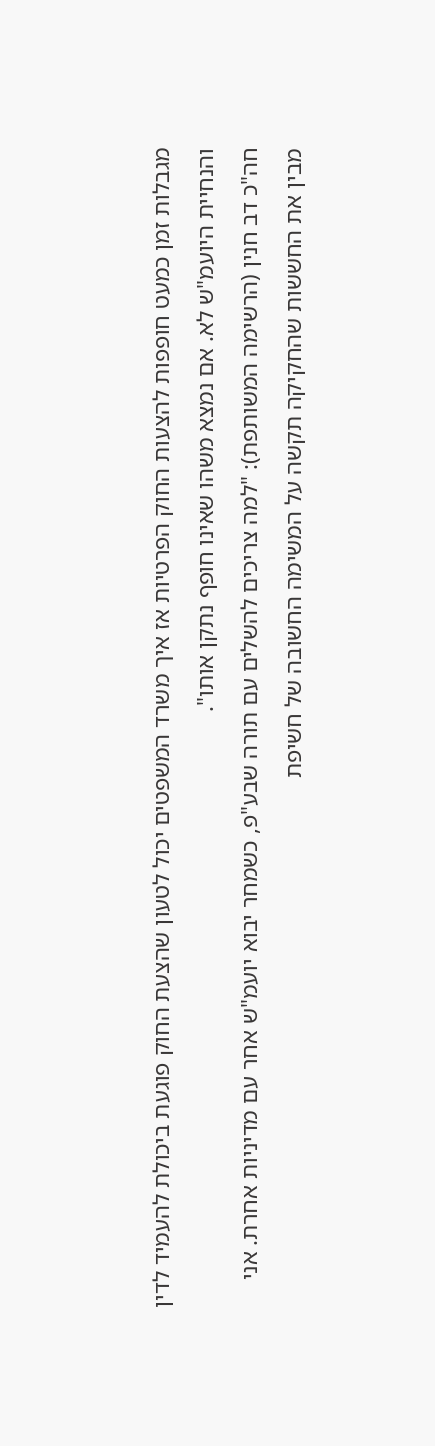מגבלות זמן כמעט חופפות להצעות החוק הפרטיות אז איך משרד המשפטים יכול לטעון שהצעת החוק פוגעת ביכולת להעמיד לדין והנחיית היועמ"ש לא. אם נמצא משהו שאינו חופף נתקן אותו".
חה"כ דב חנין (הרשימה המשותפת): "למה צריכים להשלים עם תורה שבע"פ, כשמחר יבוא יועמ"ש אחר עם מדיניות אחרת. אני מבין את החששות שהחקיקה תקשה על המשימה החשובה של חשיפת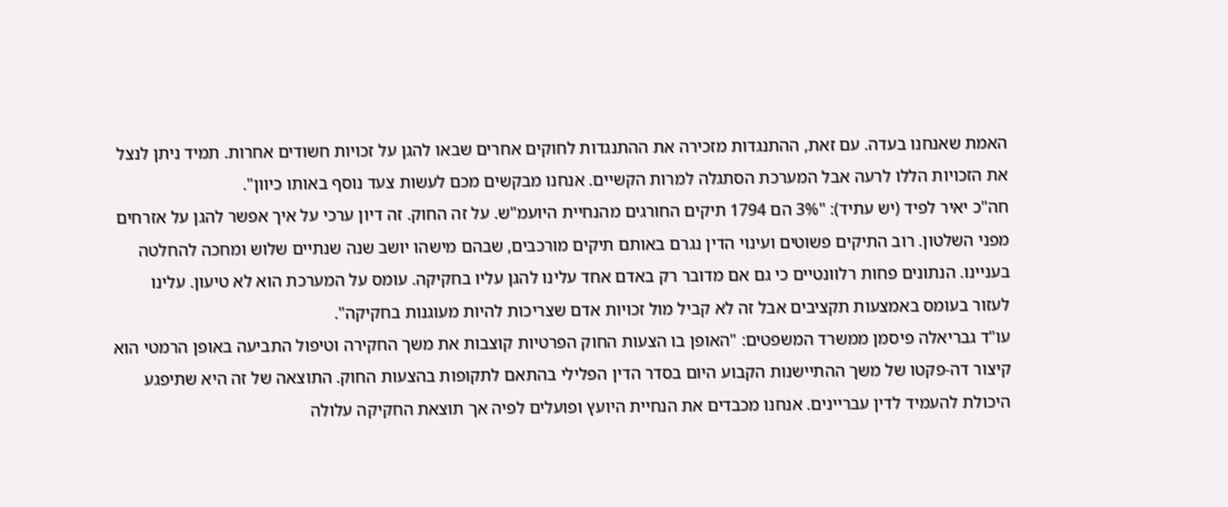האמת שאנחנו בעדה. עם זאת, ההתנגדות מזכירה את ההתנגדות לחוקים אחרים שבאו להגן על זכויות חשודים אחרות. תמיד ניתן לנצל את הזכויות הללו לרעה אבל המערכת הסתגלה למרות הקשיים. אנחנו מבקשים מכם לעשות צעד נוסף באותו כיוון".
חה"כ יאיר לפיד (יש עתיד): "3% הם 1794 תיקים החורגים מהנחיית היועמ"ש. על זה החוק. זה דיון ערכי על איך אפשר להגן על אזרחים מפני השלטון. רוב התיקים פשוטים ועינוי הדין נגרם באותם תיקים מורכבים, שבהם מישהו יושב שנה שנתיים שלוש ומחכה להחלטה בעניינו. הנתונים פחות רלוונטיים כי גם אם מדובר רק באדם אחד עלינו להגן עליו בחקיקה. עומס על המערכת הוא לא טיעון. עלינו לעזור בעומס באמצעות תקציבים אבל זה לא קביל מול זכויות אדם שצריכות להיות מעוגנות בחקיקה".
עו"ד גבריאלה פיסמן ממשרד המשפטים: "האופן בו הצעות החוק הפרטיות קוצבות את משך החקירה וטיפול התביעה באופן הרמטי הוא קיצור דה-פקטו של משך ההתיישנות הקבוע היום בסדר הדין הפלילי בהתאם לתקופות בהצעות החוק. התוצאה של זה היא שתיפגע היכולת להעמיד לדין עבריינים. אנחנו מכבדים את הנחיית היועץ ופועלים לפיה אך תוצאת החקיקה עלולה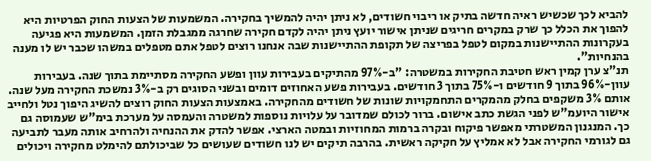להביא לכך שכשיש ראיה חדשה בתיק או ריבוי חשודים, לא ניתן יהיה להמשיך בחקירה. המשמעות של הצעות החוק הפרטיות היא להפוך את הכלל כך שרק במקרים חריגים שניתן אישור יועץ ניתן יהיה לקדם חקירה שחרגה ממגבלת הזמן. המשמעות היא פגיעה בעקרונות ההתיישנות במקום לטפל בפריצה של תקופת ההתיישנות שבה אנחנו רוצים לטפל אתם מטפלים במשהו שכבר יש לו מענה בהנחיות".
תנ"צ ערן קמין ראש חטיבת החקירות במשטרה: "ב-97% מהתיקים בעבירות עוון ופשע החקירה מסתיימת בתוך שנה. בעבירות עוון-96% בתוך 9 חודשים ו-75% בתוך 3 חודשים. בעבירות פשע האחוזים דומים ובשני הסוגים רק ב-3% נמשכת החקירה מעל שנה. אותם 3% משקפים בחלק מהמקרים התחמקויות שונות של חשודים מהחקירה. באמצעות הצעות החוק רוצים להשיג היפוך נטל ולחייב אישור היועמ"ש לפני הגשת כתב אישום. ברור לכולם שמדובר על עלויות נוספות למשטרה והעמסה על מערכת בימ"ש שעמוסה גם כך. המנגנון המשטרתי מאפשר פיקוח ובקרה ברמות המחוזיות ובמטה הארצי. אפשר להדק את ההנחיה ולהרחיב אותה מעבר לתביעה גם לגורמי החקירה אבל לא אמליץ על חקיקה ראשית. בהרבה תיקים יש לנו חשודים שעושים כל שביכולתם להימלט מחקירה ויכולים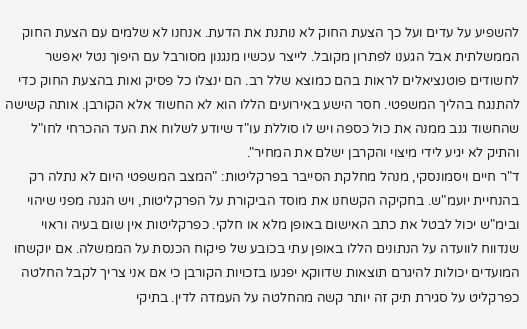להשפיע על עדים ועל כך הצעת החוק לא נותנת את הדעת. אנחנו לא שלמים עם הצעת החוק הממשלתית אבל הגענו לפתרון מקובל. לייצר עכשיו מנגנון מסורבל עם היפוך נטל יאפשר לחשודים פוטנציאלים לראות בהם כמוצא שלל רב. הם ינצלו כל פסיק ואות בהצעת החוק כדי להתנגח בהליך המשפטי. חסר הישע באירועים הללו הוא לא החשוד אלא הקורבן. אותה קשישה שהחשוד גנב ממנה את כול כספה ויש לו סוללת עו"ד שיודע לשלוח את העד ההכרחי לחו"ל והתיק לא יגיע לידי מיצוי והקרבן ישלם את המחיר".
ד"ר חיים ויסמונסקי, מנהל מחלקת הסייבר בפרקליטות: "המצב המשפטי היום לא נתלה רק בהנחיית יועמ"ש. בחקיקה הקשחנו את מוסד הביקורת על הפרקליטות, ויש הגנה מפני שיהוי ובימ"ש יכול לבטל את כתב האישום באופן מלא או חלקי. כפרקליטות אין שום בעיה וראוי שנדווח לוועדה על הנתונים הללו באופן עתי בכובע של פיקוח הכנסת על הממשלה. אם יוקשחו המועדים יכולות להיגרם תוצאות שדווקא יפגעו בזכויות הקורבן כי אם אני צריך לקבל החלטה כפרקליט על סגירת תיק זה יותר קשה מהחלטה על העמדה לדין. בתיקי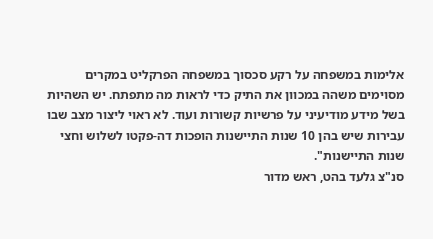אלימות במשפחה על רקע סכסוך במשפחה הפרקליט במקרים מסוימים משהה במכוון את התיק כדי לראות מה מתפתח. יש השהיות בשל מידע מודיעיני על פרשיות קשורות ועוד. לא ראוי ליצור מצב שבו עבירות שיש בהן 10 שנות התיישנות הופכות דה-פקטו לשלוש וחצי שנות התיישנות".
סנ"צ גלעד בהט, ראש מדור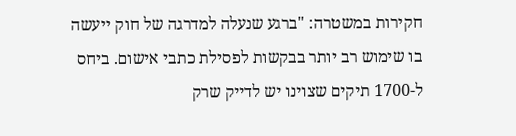חקירות במשטרה: "ברגע שנעלה למדרגה של חוק ייעשה בו שימוש רב יותר בבקשות לפסילת כתבי אישום. ביחס ל-1700 תיקים שצוינו יש לדייק שרק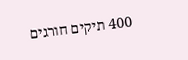400 תיקים חורגים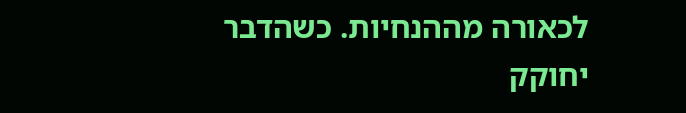לכאורה מההנחיות. כשהדבר יחוקק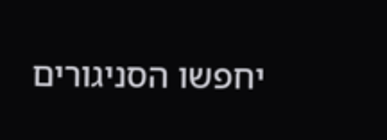יחפשו הסניגורים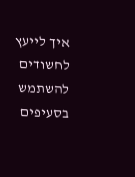איך לייעץ לחשודים להשתמש בסעיפים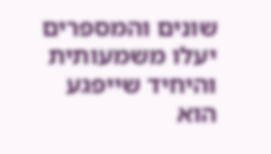שונים והמספרים יעלו משמעותית והיחיד שייפגע הוא